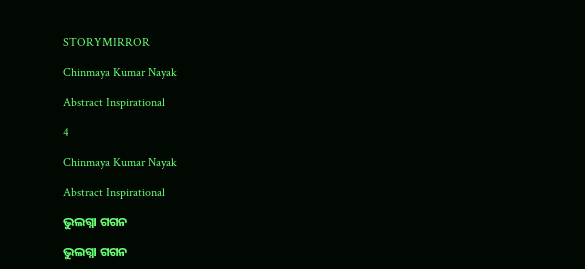STORYMIRROR

Chinmaya Kumar Nayak

Abstract Inspirational

4

Chinmaya Kumar Nayak

Abstract Inspirational

ଭୁଲଗ୍ନା ଗଗନ

ଭୁଲଗ୍ନା ଗଗନ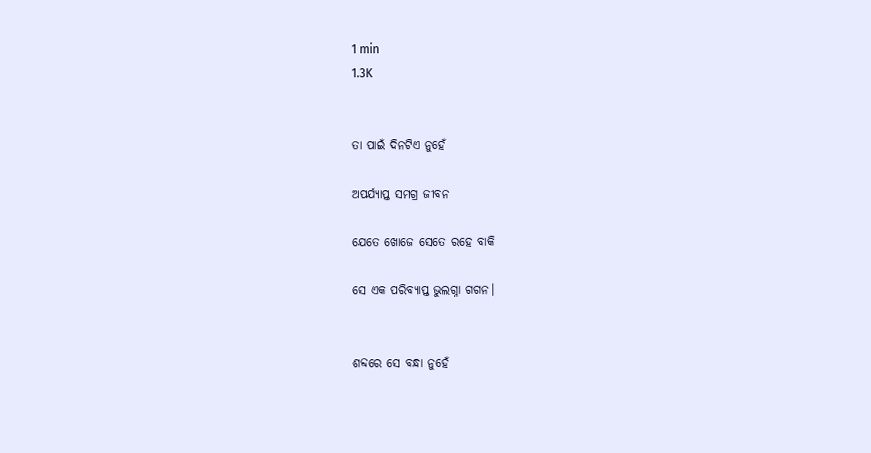1 min
1.3K


ତା ପାଇଁ ଦିନଟିଏ ନୁହେଁ

ଅପର୍ଯ୍ୟାପ୍ତ ସମଗ୍ର ଜୀବନ

ଯେତେ ଖୋଜେ ସେତେ ରହେ ବାକି

ସେ ଏକ ପରିବ୍ୟାପ୍ତ ଭୁଲଗ୍ନା ଗଗନ।


ଶବ୍ଦରେ ସେ ବନ୍ଧା ନୁହେଁ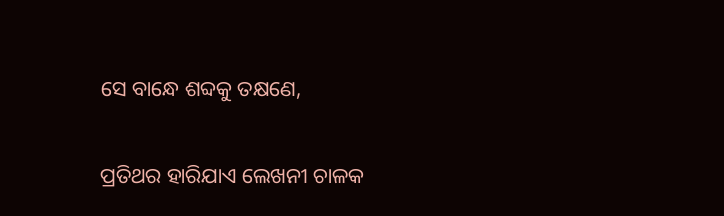ସେ ବାନ୍ଧେ ଶବ୍ଦକୁ ତକ୍ଷଣେ,

ପ୍ରତିଥର ହାରିଯାଏ ଲେଖନୀ ଚାଳକ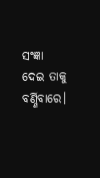ସଂଜ୍ଞା ଦେଇ ତାକୁ ବର୍ଣ୍ଣିବାରେ।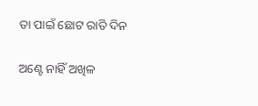ତା ପାଇଁ ଛୋଟ ରାତି ଦିନ

ଅଣ୍ଟେ ନାହିଁ ଅଖିଳ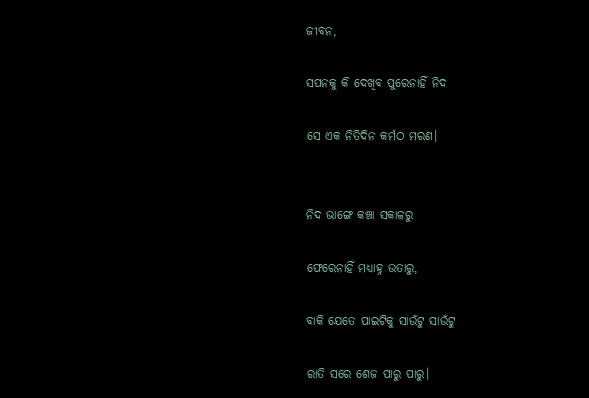ଜୀବନ,

ସପନକୁ କି ଦେଖିବ ପୁରେନାହିଁ ନିଦ

ସେ ଏକ ନିତିଦିନ କର୍ମଠ ମରଣ।


ନିଦ ଭାଙ୍ଗେ କଞ୍ଚା ସକାଳରୁ

ଫେରେନାହିଁ ମଧ୍ୟାହ୍ନ ଉତାରୁ,

ବାକି ଯେତେ ପାଇଟିକୁ ସାଉଁଟୁ ସାଉଁଟୁ

ରାତି ସରେ ଶେଜ ପାରୁ ପାରୁ।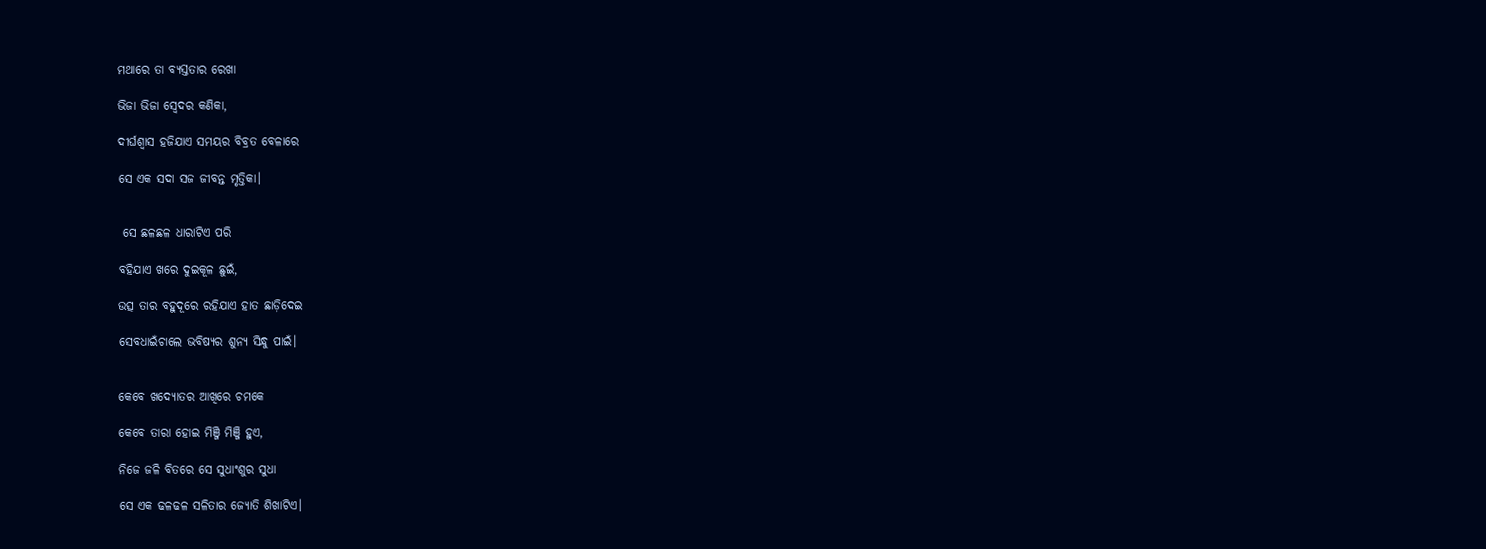ମଥାରେ ତା ବ୍ୟସ୍ତତାର ରେଖା

ଭିଜା ଭିଜା ସ୍ବେଦର କଣିକା,

ଦୀର୍ଘଶ୍ବାସ ହଜିଯାଏ ସମୟର ବିବ୍ରତ ବେଳାରେ

ସେ ଏକ ସଦା ସଜ ଜୀବନ୍ତ ମୃତ୍ତିକା।


 ସେ ଛଳଛଳ ଧାରାଟିଏ ପରି

ବହିଯାଏ ଖରେ ଦୁଇକୂଳ ଛୁଇଁ,

ଉତ୍ସ ତାର ବହୁଦୂରେ ରହିଯାଏ ହାତ ଛାଡ଼ିଦେଇ

ସେବଧାଇଁଚାଲେ ଭବିଷ୍ୟର ଶୁନ୍ୟ ସିନ୍ଧୁ ପାଇଁ।


କେବେ ଖଦ୍ୟୋତର ଆଖିରେ ଚମକେ

କେବେ ତାରା ହୋଇ ମିଞ୍ଜି ମିଞ୍ଜି ହୁଏ,

ନିଜେ ଜଳି ବିତରେ ସେ ସୁଧାଂଶୁର ସୁଧା

ସେ ଏକ ଢଳଢଳ ସଳିତାର ଜ୍ୟୋତି ଶିଖାଟିଏ।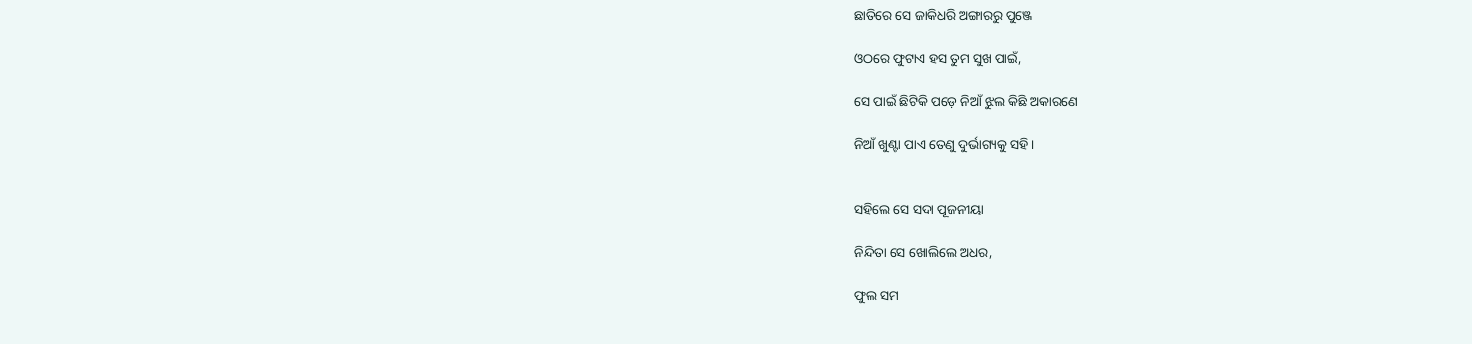ଛାତିରେ ସେ ଜାକିଧରି ଅଙ୍ଗାରରୁ ପୁଞ୍ଜେ

ଓଠରେ ଫୁଟାଏ ହସ ତୁମ ସୁଖ ପାଇଁ,

ସେ ପାଇଁ ଛିଟିକି ପଡ଼େ ନିଆଁ ଝୁଲ କିଛି ଅକାରଣେ

ନିଆଁ ଖୁଣ୍ଟା ପାଏ ତେଣୁ ଦୁର୍ଭାଗ୍ୟକୁ ସହି।


ସହିଲେ ସେ ସଦା ପୂଜନୀୟା

ନିନ୍ଦିତା ସେ ଖୋଲିଲେ ଅଧର,

ଫୁଲ ସମ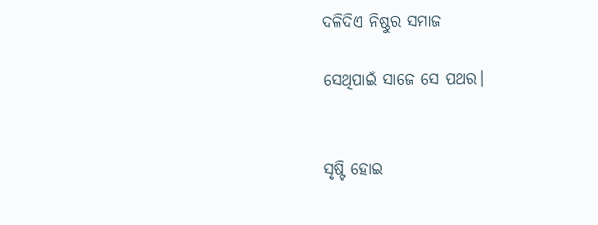ଦଳିଦିଏ ନିଷ୍ଠୁର ସମାଜ

ସେଥିପାଇଁ ସାଜେ ସେ ପଥର।


ସୃଷ୍ଟି ହୋଇ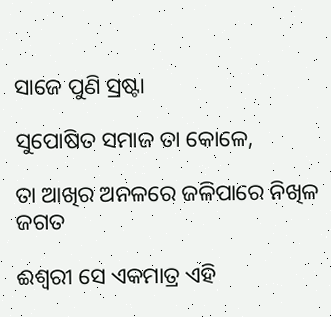ସାଜେ ପୁଣି ସ୍ରଷ୍ଟା

ସୁପୋଷିତ ସମାଜ ତା କୋଳେ,

ତା ଆଖିର ଅନଳରେ ଜଳିପାରେ ନିଖିଳ ଜଗତ

ଈଶ୍ୱରୀ ସେ ଏକମାତ୍ର ଏହି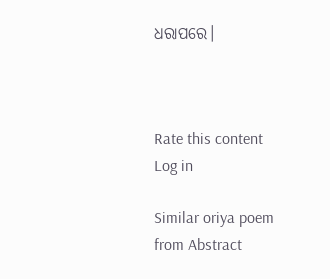ଧରାପରେ।



Rate this content
Log in

Similar oriya poem from Abstract